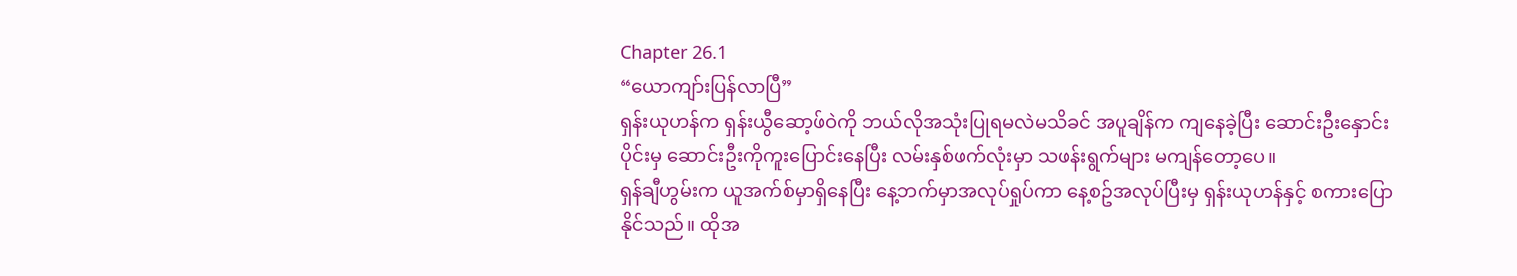Chapter 26.1
“ယောကျာ်းပြန်လာပြီ”
ရှန်းယုဟန်က ရှန်းယွီဆော့ဖ်ဝဲကို ဘယ်လိုအသုံးပြုရမလဲမသိခင် အပူချိန်က ကျနေခဲ့ပြီး ဆောင်းဦးနှောင်းပိုင်းမှ ဆောင်းဦးကိုကူးပြောင်းနေပြီး လမ်းနှစ်ဖက်လုံးမှာ သဖန်းရွက်များ မကျန်တော့ပေ။
ရှန်ချီဟွမ်းက ယူအက်စ်မှာရှိနေပြီး နေ့ဘက်မှာအလုပ်ရှုပ်ကာ နေ့စဥ်အလုပ်ပြီးမှ ရှန်းယုဟန်နှင့် စကားပြောနိုင်သည်။ ထိုအ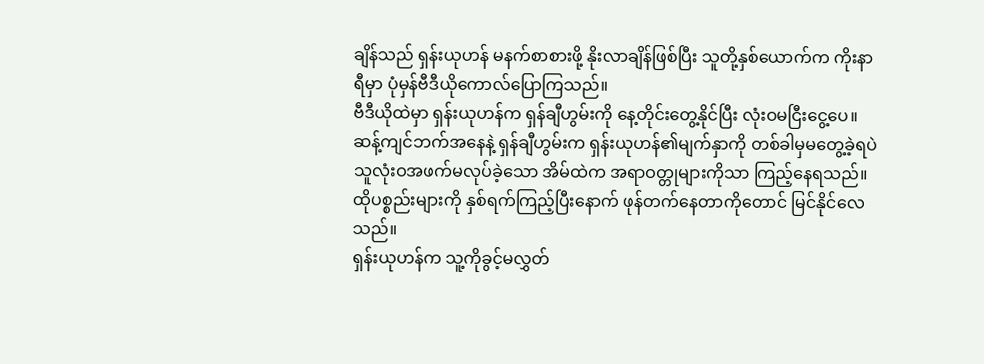ချိန်သည် ရှန်းယုဟန် မနက်စာစားဖို့ နိုးလာချိန်ဖြစ်ပြီး သူတို့နှစ်ယောက်က ကိုးနာရီမှာ ပုံမှန်ဗီဒီယိုကောလ်ပြောကြသည်။
ဗီဒီယိုထဲမှာ ရှန်းယုဟန်က ရှန်ချီဟွမ်းကို နေ့တိုင်းတွေ့နိုင်ပြီး လုံးဝမငြီးငွေ့ပေ။
ဆန့်ကျင်ဘက်အနေနဲ့ ရှန်ချီဟွမ်းက ရှန်းယုဟန်၏မျက်နှာကို တစ်ခါမှမတွေ့ခဲ့ရပဲ သူလုံးဝအဖက်မလုပ်ခဲ့သော အိမ်ထဲက အရာဝတ္တုများကိုသာ ကြည့်နေရသည်။ ထိုပစ္စည်းများကို နှစ်ရက်ကြည့်ပြီးနောက် ဖုန်တက်နေတာကိုတောင် မြင်နိုင်လေသည်။
ရှန်းယုဟန်က သူ့ကိုခွင့်မလွှတ်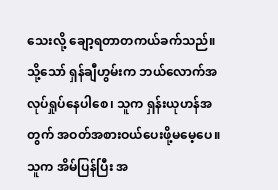သေးလို့ ချော့ရတာတကယ်ခက်သည်။
သို့သော် ရှန်ချီဟွမ်းက ဘယ်လောက်အလုပ်ရှုပ်နေပါစေ၊ သူက ရှန်းယုဟန်အတွက် အဝတ်အစားဝယ်ပေးဖို့မမေ့ပေ။ သူက အိမ်ပြန်ပြီး အ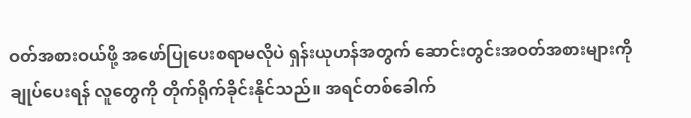ဝတ်အစားဝယ်ဖို့ အဖော်ပြုပေးစရာမလိုပဲ ရှန်းယုဟန်အတွက် ဆောင်းတွင်းအဝတ်အစားများကို ချုပ်ပေးရန် လူတွေကို တိုက်ရိုက်ခိုင်းနိုင်သည်။ အရင်တစ်ခေါက်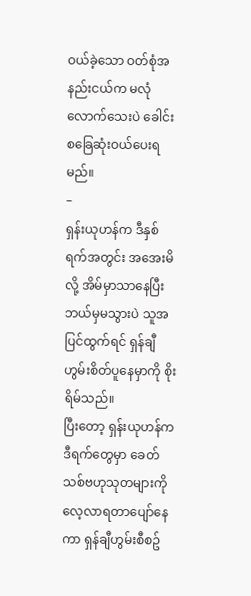ဝယ်ခဲ့သော ဝတ်စုံအနည်းငယ်က မလုံလောက်သေးပဲ ခေါင်းစခြေဆုံးဝယ်ပေးရမည်။
–
ရှန်းယုဟန်က ဒီနှစ်ရက်အတွင်း အအေးမိလို့ အိမ်မှာသာနေပြီး ဘယ်မှမသွားပဲ သူအပြင်ထွက်ရင် ရှန်ချီဟွမ်းစိတ်ပူနေမှာကို စိုးရိမ်သည်။
ပြီးတော့ ရှန်းယုဟန်က ဒီရက်တွေမှာ ခေတ်သစ်ဗဟုသုတများကို လေ့လာရတာပျော်နေကာ ရှန်ချီဟွမ်းစီစဥ်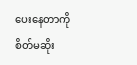ပေးနေတာကို စိတ်မဆိုး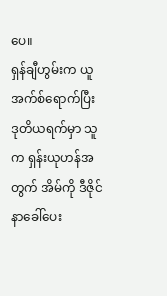ပေ။
ရှန်ချီဟွမ်းက ယူအက်စ်ရောက်ပြီး ဒုတိယရက်မှာ သူက ရှန်းယုဟန်အတွက် အိမ်ကို ဒီဇိုင်နာခေါ်ပေး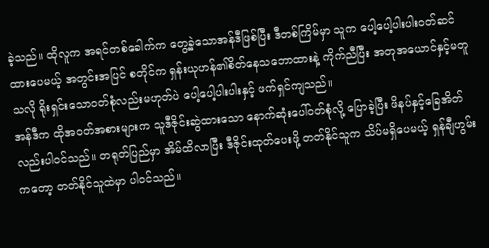ခဲ့သည်။ ထိုလူက အရင်တစ်ခေါက်က တွေ့ခဲ့သောအန်ဒီဖြစ်ပြီး ဒီတစ်ကြိမ်မှာ သူက ပေါ့ပေါ့ပါးပါးဝတ်ဆင်ထားပေမယ့် အတွင်းအပြင် စတိုင်က ရှန်းယုဟန်၏စိတ်နေသဘောထားနဲ့ ကိုက်ညီပြီး အတုအယောင်နှင့်မတူသလို ရိုးရှင်းသောဝတ်စုံလည်းမဟုတ်ပဲ ပေါ့ပေါ့ပါးပါးနှင့် ဖက်ရှင်ကျသည်။
အန်ဒီက ထိုအဝတ်အစားများက သူဒီဇိုင်းဆွဲထားသော နောက်ဆုံးပေါ်ဝတ်စုံလို့ ပြောခဲ့ပြီး ဖိနပ်နှင့်ခြေအိတ်လည်းပါဝင်သည်။ တရုတ်ပြည်မှာ အိမ်ထိလာပြီး ဒီဇိုင်းထုတ်ပေးဖို့ တတ်နိုင်သူက သိပ်မရှိပေမယ့် ရှန်ချီဟွမ်းကတော့ တတ်နိုင်သူထဲမှာ ပါဝင်သည်။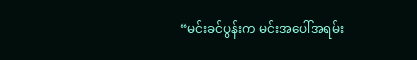“မင်းခင်ပွန်းက မင်းအပေါ်အရမ်း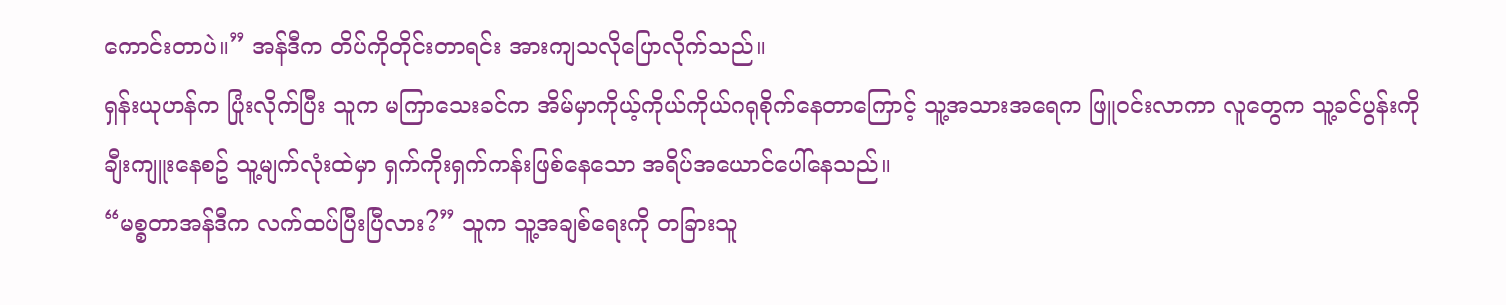ကောင်းတာပဲ။” အန်ဒီက တိပ်ကိုတိုင်းတာရင်း အားကျသလိုပြောလိုက်သည်။
ရှန်းယုဟန်က ပြုံးလိုက်ပြီး သူက မကြာသေးခင်က အိမ်မှာကိုယ့်ကိုယ်ကိုယ်ဂရုစိုက်နေတာကြောင့် သူ့အသားအရေက ဖြူဝင်းလာကာ လူတွေက သူ့ခင်ပွန်းကို ချီးကျူးနေစဥ် သူ့မျက်လုံးထဲမှာ ရှက်ကိုးရှက်ကန်းဖြစ်နေသော အရိပ်အယောင်ပေါ်နေသည်။
“မစ္စတာအန်ဒီက လက်ထပ်ပြီးပြီလား?” သူက သူ့အချစ်ရေးကို တခြားသူ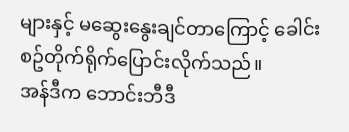များနှင့် မဆွေးနွေးချင်တာကြောင့် ခေါင်းစဥ်တိုက်ရိုက်ပြောင်းလိုက်သည်။
အန်ဒီက ဘောင်းဘီဒီ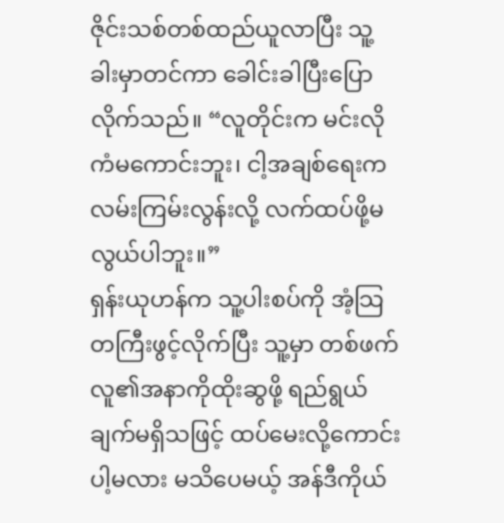ဇိုင်းသစ်တစ်ထည်ယူလာပြီး သူ့ခါးမှာတင်ကာ ခေါင်းခါပြီးပြောလိုက်သည်။ “လူတိုင်းက မင်းလိုကံမကောင်းဘူး၊ ငါ့အချစ်ရေးက လမ်းကြမ်းလွန်းလို့ လက်ထပ်ဖို့မလွယ်ပါဘူး။”
ရှန်းယုဟန်က သူ့ပါးစပ်ကို အံ့သြတကြီးဖွင့်လိုက်ပြီး သူ့မှာ တစ်ဖက်လူ၏အနာကိုထိုးဆွဖို့ ရည်ရွယ်ချက်မရှိသဖြင့် ထပ်မေးလို့ကောင်းပါ့မလား မသိပေမယ့် အန်ဒီကိုယ်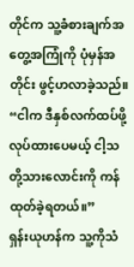တိုင်က သူ့ခံစားချက်အတွေ့အကြုံကို ပုံမှန်အတိုင်း ဖွင့်ဟလာခဲ့သည်။
“ငါက ဒီနှစ်လက်ထပ်ဖို့လုပ်ထားပေမယ့် ငါ့သတို့သားလောင်းကို ကန်ထုတ်ခဲ့ရတယ်။”
ရှန်းယုဟန်က သူ့ကိုသံ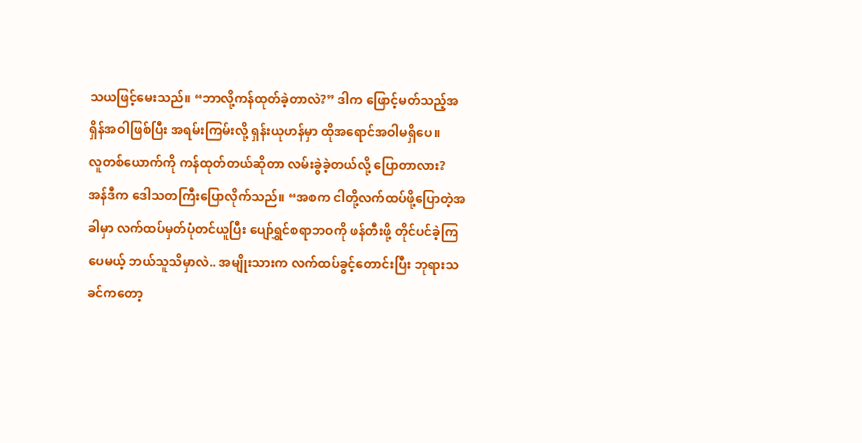သယဖြင့်မေးသည်။ “ဘာလို့ကန်ထုတ်ခဲ့တာလဲ?” ဒါက ဖြောင့်မတ်သည့်အရှိန်အဝါဖြစ်ပြီး အရမ်းကြမ်းလို့ ရှန်းယုဟန်မှာ ထိုအရောင်အဝါမရှိပေ။
လူတစ်ယောက်ကို ကန်ထုတ်တယ်ဆိုတာ လမ်းခွဲခဲ့တယ်လို့ ပြောတာလား?
အန်ဒီက ဒေါသတကြီးပြောလိုက်သည်။ “အစက ငါတို့လက်ထပ်ဖို့ပြောတဲ့အခါမှာ လက်ထပ်မှတ်ပုံတင်ယူပြီး ပျော်ရွှင်စရာဘဝကို ဖန်တီးဖို့ တိုင်ပင်ခဲ့ကြပေမယ့် ဘယ်သူသိမှာလဲ.. အမျိုးသားက လက်ထပ်ခွင့်တောင်းပြီး ဘုရားသခင်ကတော့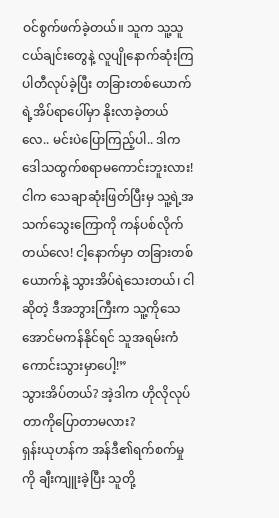ဝင်စွက်ဖက်ခဲ့တယ်။ သူက သူ့သူငယ်ချင်းတွေနဲ့ လူပျိုနောက်ဆုံးကြပါတီလုပ်ခဲ့ပြီး တခြားတစ်ယောက်ရဲ့အိပ်ရာပေါ်မှာ နိုးလာခဲ့တယ်လေ.. မင်းပဲပြောကြည့်ပါ.. ဒါက ဒေါသထွက်စရာမကောင်းဘူးလား! ငါက သေချာဆုံးဖြတ်ပြီးမှ သူ့ရဲ့အသက်သွေးကြောကို ကန်ပစ်လိုက်တယ်လေ! ငါ့နောက်မှာ တခြားတစ်ယောက်နဲ့ သွားအိပ်ရဲသေးတယ်၊ ငါဆိုတဲ့ ဒီအဘွားကြီးက သူ့ကိုသေအောင်မကန်နိုင်ရင် သူအရမ်းကံကောင်းသွားမှာပေါ့!”
သွားအိပ်တယ်? အဲ့ဒါက ဟိုလိုလုပ်တာကိုပြောတာမလား?
ရှန်းယုဟန်က အန်ဒီ၏ရက်စက်မှုကို ချီးကျူးခဲ့ပြီး သူတို့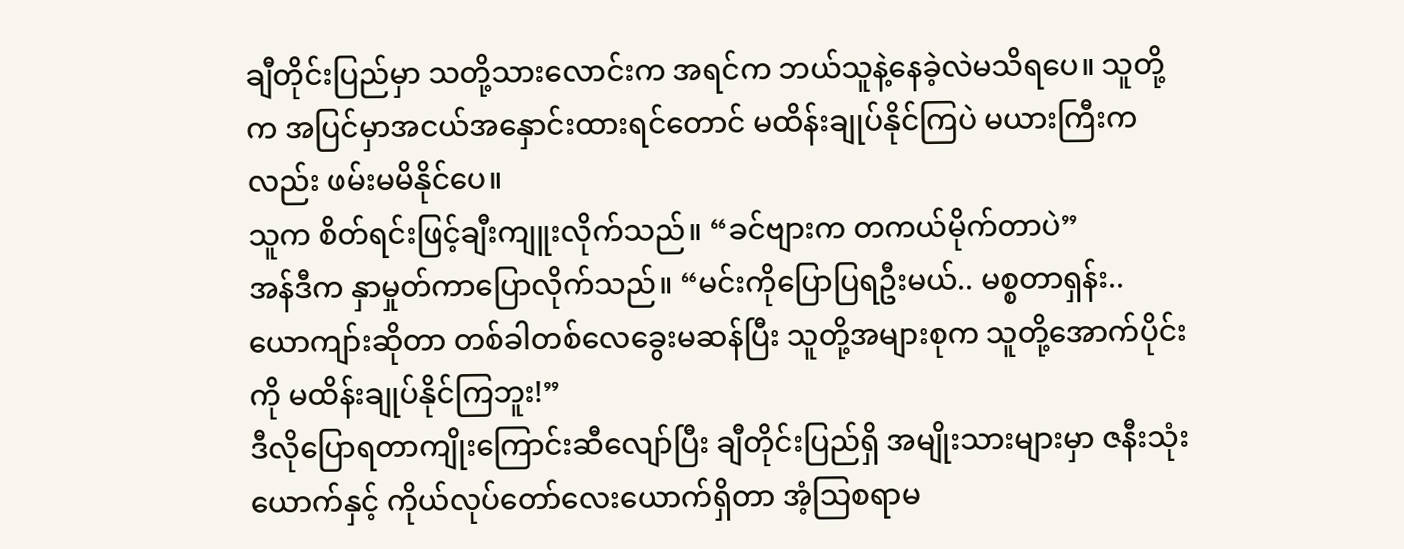ချီတိုင်းပြည်မှာ သတို့သားလောင်းက အရင်က ဘယ်သူနဲ့နေခဲ့လဲမသိရပေ။ သူတို့က အပြင်မှာအငယ်အနှောင်းထားရင်တောင် မထိန်းချုပ်နိုင်ကြပဲ မယားကြီးကလည်း ဖမ်းမမိနိုင်ပေ။
သူက စိတ်ရင်းဖြင့်ချီးကျူးလိုက်သည်။ “ခင်ဗျားက တကယ်မိုက်တာပဲ”
အန်ဒီက နှာမှုတ်ကာပြောလိုက်သည်။ “မင်းကိုပြောပြရဦးမယ်.. မစ္စတာရှန်း.. ယောကျာ်းဆိုတာ တစ်ခါတစ်လေခွေးမဆန်ပြီး သူတို့အများစုက သူတို့အောက်ပိုင်းကို မထိန်းချုပ်နိုင်ကြဘူး!”
ဒီလိုပြောရတာကျိုးကြောင်းဆီလျော်ပြီး ချီတိုင်းပြည်ရှိ အမျိုးသားများမှာ ဇနီးသုံးယောက်နှင့် ကိုယ်လုပ်တော်လေးယောက်ရှိတာ အံ့သြစရာမ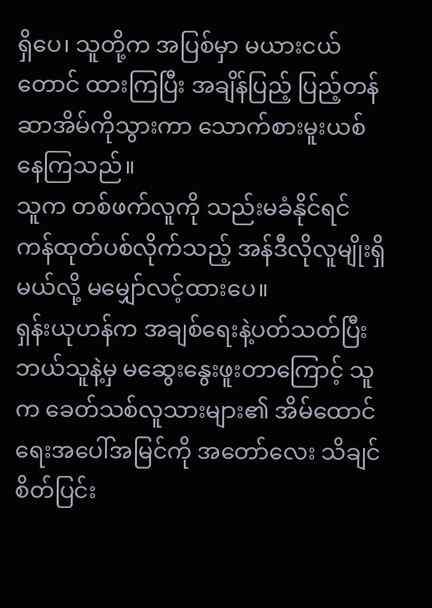ရှိပေ၊ သူတို့က အပြစ်မှာ မယားငယ်တောင် ထားကြပြီး အချိန်ပြည့် ပြည့်တန်ဆာအိမ်ကိုသွားကာ သောက်စားမူးယစ်နေကြသည်။
သူက တစ်ဖက်လူကို သည်းမခံနိုင်ရင် ကန်ထုတ်ပစ်လိုက်သည့် အန်ဒီလိုလူမျိုးရှိမယ်လို့ မမျှော်လင့်ထားပေ။
ရှန်းယုဟန်က အချစ်ရေးနဲ့ပတ်သတ်ပြီး ဘယ်သူနဲ့မှ မဆွေးနွေးဖူးတာကြောင့် သူက ခေတ်သစ်လူသားများ၏ အိမ်ထောင်ရေးအပေါ်အမြင်ကို အတော်လေး သိချင်စိတ်ပြင်း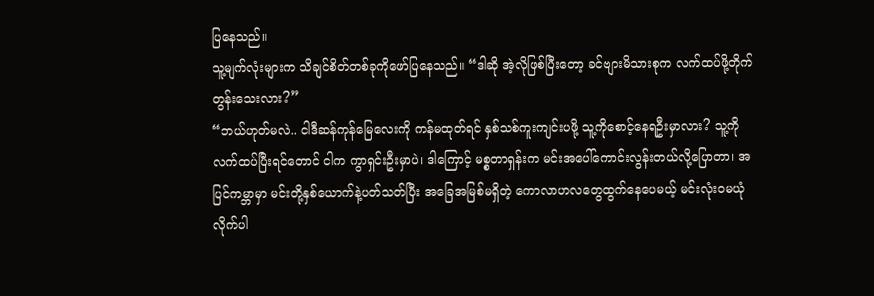ပြနေသည်။
သူ့မျက်လုံးများက သိချင်စိတ်တစ်ခုကိုဖော်ပြနေသည်။ “ဒါဆို အဲ့လိုဖြစ်ပြီးတော့ ခင်ဗျားမိသားစုက လက်ထပ်ဖို့တိုက်တွန်းသေးလား?”
“ဘယ်ဟုတ်မလဲ.. ငါဒီဆန်ကုန်မြေလေးကို ကန်မထုတ်ရင် နှစ်သစ်ကူးကျင်းပဖို့ သူ့ကိုစောင့်နေရဦးမှာလား? သူ့ကိုလက်ထပ်ပြီးရင်တောင် ငါက ကွာရှင်းဦးမှာပဲ၊ ဒါကြောင့် မစ္စတာရှန်းက မင်းအပေါ်ကောင်းလွန်းတယ်လို့ပြောတာ၊ အပြင်ကမ္ဘာမှာ မင်းတို့နှစ်ယောက်နဲ့ပတ်သတ်ပြီး အခြေအမြစ်မရှိတဲ့ ကောလာဟလတွေထွက်နေပေမယ့် မင်းလုံးဝမယုံလိုက်ပါ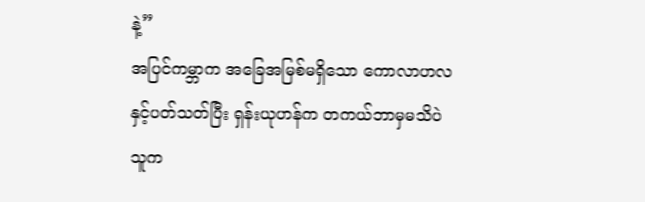နဲ့”
အပြင်ကမ္ဘာက အခြေအမြစ်မရှိသော ကောလာဟလနှင့်ပတ်သတ်ပြီး ရှန်းယုဟန်က တကယ်ဘာမှမသိပဲ သူက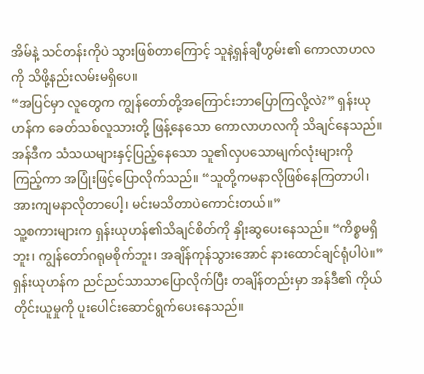အိမ်နဲ့ သင်တန်းကိုပဲ သွားဖြစ်တာကြောင့် သူနဲ့ရှန်ချီဟွမ်း၏ ကောလာဟလကို သိဖို့နည်းလမ်းမရှိပေ။
“အပြင်မှာ လူတွေက ကျွန်တော်တို့အကြောင်းဘာပြောကြလို့လဲ?” ရှန်းယုဟန်က ခေတ်သစ်လူသားတို့ ဖြန့်နေသော ကောလာဟလကို သိချင်နေသည်။
အန်ဒီက သံသယများနှင့်ပြည့်နေသော သူ၏လှပသောမျက်လုံးများကိုကြည့်ကာ အပြုံးဖြင့်ပြောလိုက်သည်။ “သူတို့ကမနာလိုဖြစ်နေကြတာပါ၊ အားကျမနာလိုတာပေါ့၊ မင်းမသိတာပဲကောင်းတယ်။”
သူ့စကားများက ရှန်းယုဟန်၏သိချင်စိတ်ကို နှိုးဆွပေးနေသည်။ “ကိစ္စမရှိဘူး၊ ကျွန်တော်ဂရုမစိုက်ဘူး၊ အချိန်ကုန်သွားအောင် နားထောင်ချင်ရုံပါပဲ။” ရှန်းယုဟန်က ညင်ညင်သာသာပြောလိုက်ပြီး တချိန်တည်းမှာ အန်ဒီ၏ ကိုယ်တိုင်းယူမှုကို ပူးပေါင်းဆောင်ရွက်ပေးနေသည်။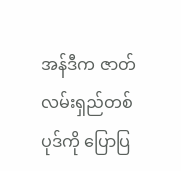အန်ဒီက ဇာတ်လမ်းရှည်တစ်ပုဒ်ကို ပြောပြ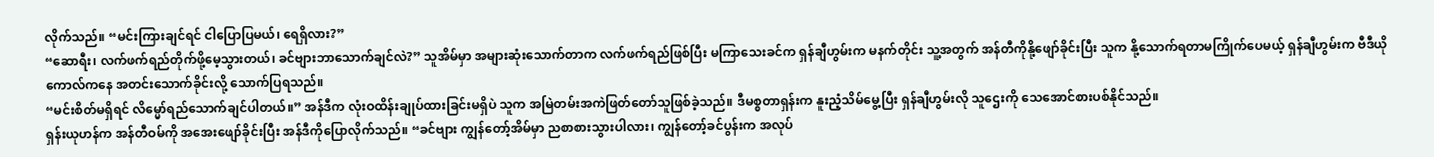လိုက်သည်။ “မင်းကြားချင်ရင် ငါပြောပြမယ်၊ ရေရှိလား?”
“ဆောရီး၊ လက်ဖက်ရည်တိုက်ဖို့မေ့သွားတယ်၊ ခင်ဗျားဘာသောက်ချင်လဲ?” သူအိမ်မှာ အများဆုံးသောက်တာက လက်ဖက်ရည်ဖြစ်ပြီး မကြာသေးခင်က ရှန်ချီဟွမ်းက မနက်တိုင်း သူ့အတွက် အန်တီကိုနို့ဖျော်ခိုင်းပြီး သူက နို့သောက်ရတာမကြိုက်ပေမယ့် ရှန်ချီဟွမ်းက ဗီဒီယိုကောလ်ကနေ အတင်းသောက်ခိုင်းလို့ သောက်ပြရသည်။
“မင်းစိတ်မရှိရင် လိမ္မော်ရည်သောက်ချင်ပါတယ်။” အန်ဒီက လုံးဝထိန်းချုပ်ထားခြင်းမရှိပဲ သူက အမြဲတမ်းအကဲဖြတ်တော်သူဖြစ်ခဲ့သည်။ ဒီမစ္စတာရှန်းက နူးညံ့သိမ်မွေ့ပြီး ရှန်ချီဟွမ်းလို သူဌေးကို သေအောင်စားပစ်နိုင်သည်။
ရှန်းယုဟန်က အန်တီဝမ်ကို အအေးဖျော်ခိုင်းပြီး အန်ဒီကိုပြောလိုက်သည်။ “ခင်ဗျား ကျွန်တော့်အိမ်မှာ ညစာစားသွားပါလား၊ ကျွန်တော့်ခင်ပွန်းက အလုပ်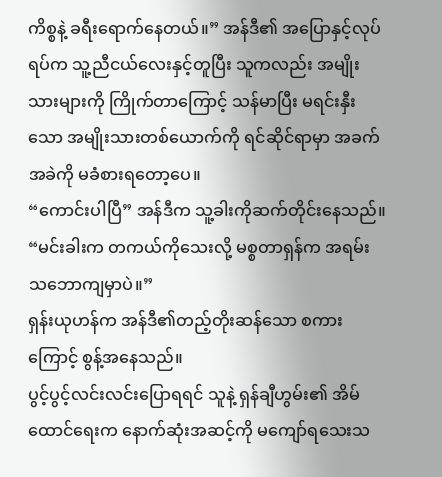ကိစ္စနဲ့ ခရီးရောက်နေတယ်။” အန်ဒီ၏ အပြောနှင့်လုပ်ရပ်က သူ့ညီငယ်လေးနှင့်တူပြီး သူကလည်း အမျိုးသားများကို ကြိုက်တာကြောင့် သန်မာပြီး မရင်းနှီးသော အမျိုးသားတစ်ယောက်ကို ရင်ဆိုင်ရာမှာ အခက်အခဲကို မခံစားရတော့ပေ။
“ကောင်းပါပြီ” အန်ဒီက သူ့ခါးကိုဆက်တိုင်းနေသည်။ “မင်းခါးက တကယ်ကိုသေးလို့ မစ္စတာရှန်က အရမ်းသဘောကျမှာပဲ။”
ရှန်းယုဟန်က အန်ဒီ၏တည့်တိုးဆန်သော စကားကြောင့် စွန့်အနေသည်။
ပွင့်ပွင့်လင်းလင်းပြောရရင် သူနဲ့ ရှန်ချီဟွမ်း၏ အိမ်ထောင်ရေးက နောက်ဆုံးအဆင့်ကို မကျော်ရသေးသ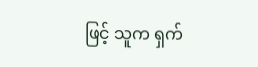ဖြင့် သူက ရှက်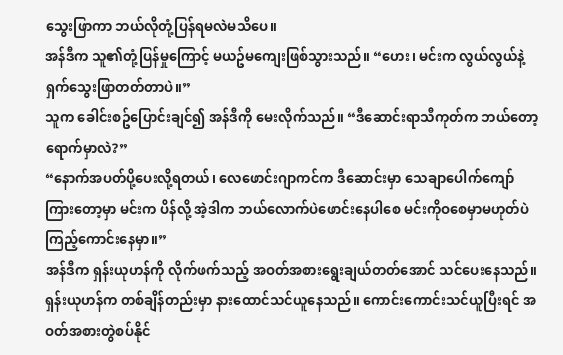သွေးဖြာကာ ဘယ်လိုတုံ့ပြန်ရမလဲမသိပေ။
အန်ဒီက သူ၏တုံ့ပြန်မှုကြောင့် မယဥ်မကျေးဖြစ်သွားသည်။ “ဟေး၊ မင်းက လွယ်လွယ်နဲ့ ရှက်သွေးဖြာတတ်တာပဲ။”
သူက ခေါင်းစဥ်ပြောင်းချင်၍ အန်ဒီကို မေးလိုက်သည်။ “ဒီဆောင်းရာသီကုတ်က ဘယ်တော့ရောက်မှာလဲ?”
“နောက်အပတ်ပို့ပေးလို့ရတယ်၊ လေဖောင်းဂျာကင်က ဒီဆောင်းမှာ သေချာပေါက်ကျော်ကြားတော့မှာ မင်းက ပိန်လို့ အဲ့ဒါက ဘယ်လောက်ပဲဖောင်းနေပါစေ မင်းကိုဝစေမှာမဟုတ်ပဲ ကြည့်ကောင်းနေမှာ။”
အန်ဒီက ရှန်းယုဟန်ကို လိုက်ဖက်သည့် အဝတ်အစားရွေးချယ်တတ်အောင် သင်ပေးနေသည်။ ရှန်းယုဟန်က တစ်ချိန်တည်းမှာ နားထောင်သင်ယူနေသည်။ ကောင်းကောင်းသင်ယူပြီးရင် အဝတ်အစားတွဲစပ်နိုင်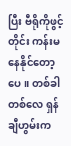ပြီး ဗီရိုကိုဖွင့်တိုင်း ကန်းမနေနိုင်တော့ပေ။ တစ်ခါတစ်လေ ရှန်ချီဟွမ်းက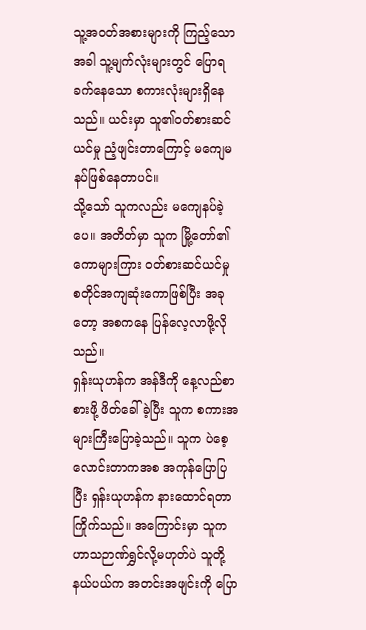သူ့အဝတ်အစားများကို ကြည့်သောအခါ သူ့မျက်လုံးများတွင် ပြောရခက်နေသော စကားလုံးများရှိနေသည်။ ယင်းမှာ သူ၏ဝတ်စားဆင်ယင်မှု ညံ့ဖျင်းတာကြောင့် မကျေမနပ်ဖြစ်နေတာပင်။
သို့သော် သူကလည်း မကျေနပ်ခဲ့ပေ။ အတိတ်မှာ သူက မြို့တော်၏ ကောများကြား ဝတ်စားဆင်ယင်မှု စတိုင်အကျဆုံးကောဖြစ်ပြီး အခုတော့ အစကနေ ပြန်လေ့လာဖို့လိုသည်။
ရှန်းယုဟန်က အန်ဒီကို နေ့လည်စာစားဖို့ ဖိတ်ခေါ်ခဲ့ပြီး သူက စကားအများကြီးပြောခဲ့သည်။ သူက ပဲစေ့လောင်းတာကအစ အကုန်ပြောပြပြီး ရှန်းယုဟန်က နားထောင်ရတာကြိုက်သည်။ အကြောင်းမှာ သူက ဟာသဉာဏ်ရွှင်လို့မဟုတ်ပဲ သူတို့နယ်ပယ်က အတင်းအဖျင်းကို ပြော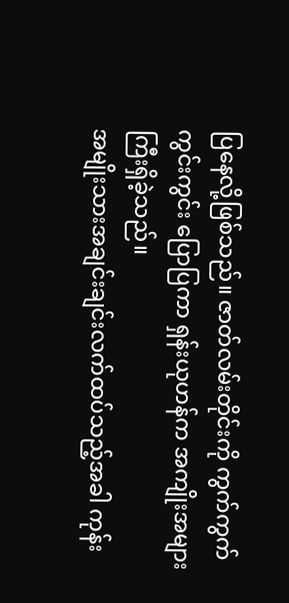ပြနေလို့ဖြစ်သည်။ ဇာတ်လမ်းတိုင်းကို ကွက်ကွက်ကွင်းကွင်း ပြောပြကာ ရှန်းယုဟန်က အကျိုးအများကြီးရှိခဲ့သည်။
အမျိုးသားအချင်းချင်းလက်ထပ်သည့်အခါ ကုန်း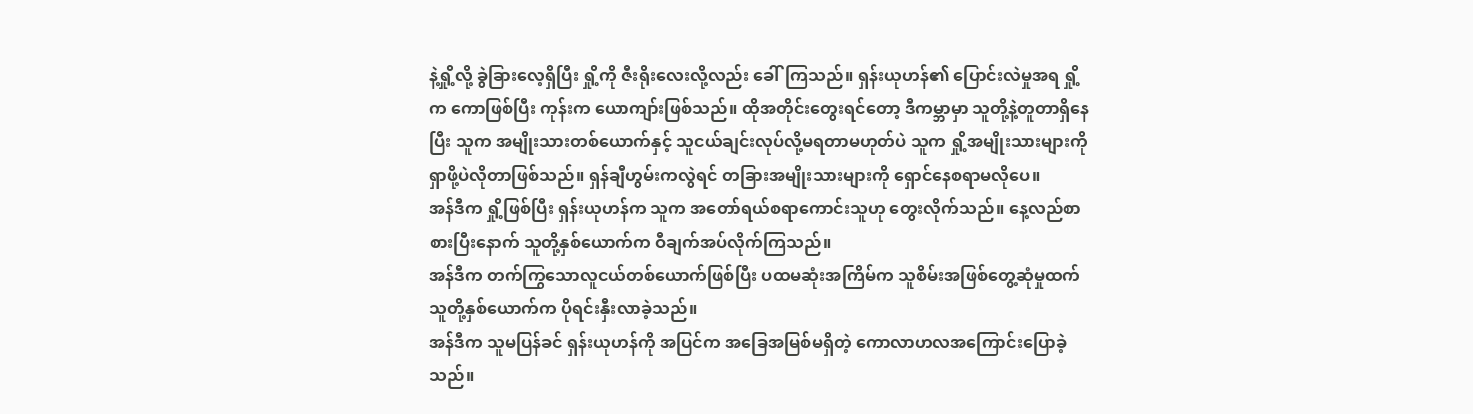နဲ့ရှို့လို့ ခွဲခြားလေ့ရှိပြီး ရှို့ကို ဇီးရိုးလေးလို့လည်း ခေါ်ကြသည်။ ရှန်းယုဟန်၏ ပြောင်းလဲမှုအရ ရှို့က ကောဖြစ်ပြီး ကုန်းက ယောကျာ်းဖြစ်သည်။ ထိုအတိုင်းတွေးရင်တော့ ဒီကမ္ဘာမှာ သူတို့နဲ့တူတာရှိနေပြီး သူက အမျိုးသားတစ်ယောက်နှင့် သူငယ်ချင်းလုပ်လို့မရတာမဟုတ်ပဲ သူက ရှို့အမျိုးသားများကို ရှာဖို့ပဲလိုတာဖြစ်သည်။ ရှန်ချီဟွမ်းကလွဲရင် တခြားအမျိုးသားများကို ရှောင်နေစရာမလိုပေ။
အန်ဒီက ရှို့ဖြစ်ပြီး ရှန်းယုဟန်က သူက အတော်ရယ်စရာကောင်းသူဟု တွေးလိုက်သည်။ နေ့လည်စာစားပြီးနောက် သူတို့နှစ်ယောက်က ဝီချက်အပ်လိုက်ကြသည်။
အန်ဒီက တက်ကြွသောလူငယ်တစ်ယောက်ဖြစ်ပြီး ပထမဆုံးအကြိမ်က သူစိမ်းအဖြစ်တွေ့ဆုံမှုထက် သူတို့နှစ်ယောက်က ပိုရင်းနှီးလာခဲ့သည်။
အန်ဒီက သူမပြန်ခင် ရှန်းယုဟန်ကို အပြင်က အခြေအမြစ်မရှိတဲ့ ကောလာဟလအကြောင်းပြောခဲ့သည်။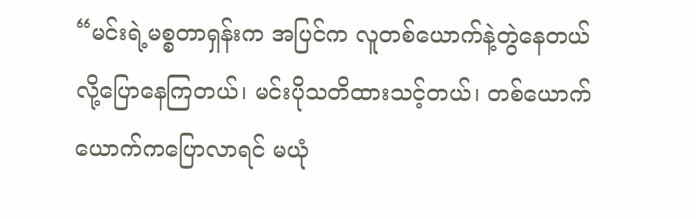“မင်းရဲ့မစ္စတာရှန်းက အပြင်က လူတစ်ယောက်နဲ့တွဲနေတယ်လို့ပြောနေကြတယ်၊ မင်းပိုသတိထားသင့်တယ်၊ တစ်ယောက်ယောက်ကပြောလာရင် မယုံ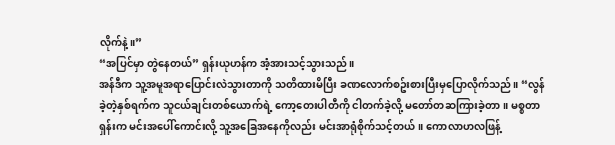လိုက်နဲ့။”
“အပြင်မှာ တွဲနေတယ်” ရှန်းယုဟန်က အံ့အားသင့်သွားသည်။
အန်ဒီက သူ့အမူအရာပြောင်းလဲသွားတာကို သတိထားမိပြီး ခဏလောက်စဥ်းစားပြီးမှပြောလိုက်သည်။ “လွန်ခဲ့တဲ့နှစ်ရက်က သူငယ်ချင်းတစ်ယောက်ရဲ့ ကော့တေးပါတီကို ငါတက်ခဲ့လို့ မတော်တဆကြားခဲ့တာ။ မစ္စတာရှန်းက မင်းအပေါ်ကောင်းလို့ သူ့အခြေအနေကိုလည်း မင်းအာရုံစိုက်သင့်တယ်။ ကောလာဟလဖြန့်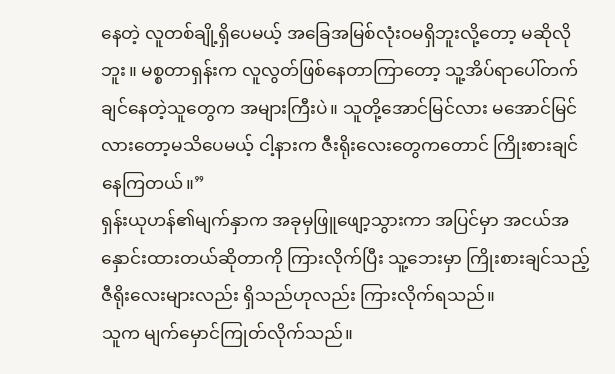နေတဲ့ လူတစ်ချို့ရှိပေမယ့် အခြေအမြစ်လုံးဝမရှိဘူးလို့တော့ မဆိုလိုဘူး။ မစ္စတာရှန်းက လူလွတ်ဖြစ်နေတာကြာတော့ သူ့အိပ်ရာပေါ်တက်ချင်နေတဲ့သူတွေက အများကြီးပဲ။ သူတို့အောင်မြင်လား မအောင်မြင်လားတော့မသိပေမယ့် ငါ့နားက ဇီးရိုးလေးတွေကတောင် ကြိုးစားချင်နေကြတယ်။”
ရှန်းယုဟန်၏မျက်နှာက အခုမှဖြူဖျော့သွားကာ အပြင်မှာ အငယ်အနှောင်းထားတယ်ဆိုတာကို ကြားလိုက်ပြီး သူ့ဘေးမှာ ကြိုးစားချင်သည့် ဇီရိုးလေးများလည်း ရှိသည်ဟုလည်း ကြားလိုက်ရသည်။
သူက မျက်မှောင်ကြုတ်လိုက်သည်။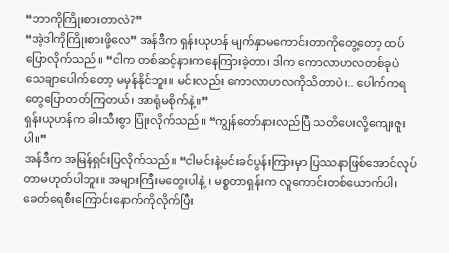“ဘာကိုကြိုးစားတာလဲ?”
“အဲ့ဒါကိုကြိုးစားဖို့လေ” အန်ဒီက ရှန်းယုဟန် မျက်နှာမကောင်းတာကိုတွေ့တော့ ထပ်ပြောလိုက်သည်။ “ငါက တစ်ဆင့်နားကနေကြားခဲ့တာ၊ ဒါက ကောလာဟလတစ်ခုပဲ သေချာပေါက်တော့ မမှန်နိုင်ဘူး။ မင်းလည်း ကောလာဟလကိုသိတာပဲ၊.. ပေါက်ကရတွေပြောတတ်ကြတယ်၊ အာရုံမစိုက်နဲ့။”
ရှန်းယုဟန်က ခါးသီးစွာ ပြုံးလိုက်သည်။ “ကျွန်တော်နားလည်ပြီ သတိပေးလို့ကျေးဇူးပါ။”
အန်ဒီက အမြန်ရှင်းပြလိုက်သည်။ “ငါမင်းနဲ့မင်းခင်ပွန်းကြားမှာ ပြဿနာဖြစ်အောင်လုပ်တာမဟုတ်ပါဘူး။ အများကြီးမတွေးပါနဲ့ ၊ မစ္စတာရှန်းက လူကောင်းတစ်ယောက်ပါ၊ ခေတ်ရေစီးကြောင်းနောက်ကိုလိုက်ပြီး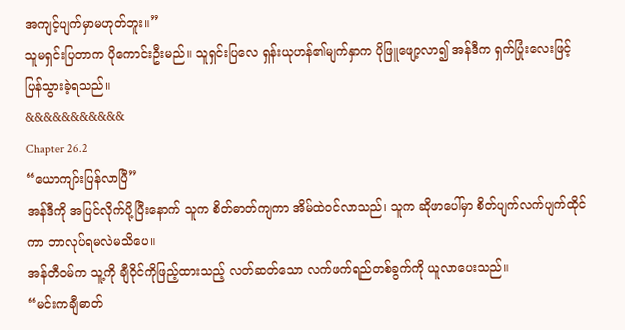အကျင့်ပျက်မှာမဟုတ်ဘူး။”
သူမရှင်းပြတာက ပိုကောင်းဦးမည်။ သူရှင်းပြလေ ရှန်းယုဟန်၏မျက်နှာက ပိုဖြူဖျော့လာ၍ အန်ဒီက ရှက်ပြုံးလေးဖြင့် ပြန်သွားခဲ့ရသည်။
&&&&&&&&&&&
Chapter 26.2
“ယောကျာ်းပြန်လာပြီ”
အန်ဒီကို အပြင်လိုက်ပို့ပြီးနောက် သူက စိတ်ဓာတ်ကျကာ အိမ်ထဲဝင်လာသည်၊ သူက ဆိုဖာပေါ်မှာ စိတ်ပျက်လက်ပျက်ထိုင်ကာ ဘာလုပ်ရမလဲမသိပေ။
အန်တီဝမ်က သူ့ကို ချီဝိုင်ကိုဖြည့်ထားသည့် လတ်ဆတ်သော လက်ဖက်ရည်တစ်ခွက်ကို ယူလာပေးသည်။
“မင်းကချီဓာတ်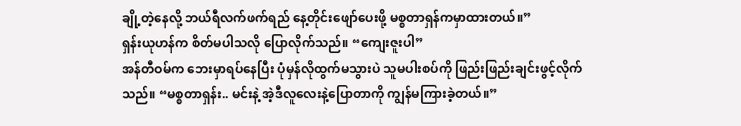ချို့တဲ့နေလို့ ဘယ်ရီလက်ဖက်ရည် နေ့တိုင်းဖျော်ပေးဖို့ မစ္စတာရှန်ကမှာထားတယ်။”
ရှန်းယုဟန်က စိတ်မပါသလို ပြောလိုက်သည်။ “ကျေးဇူးပါ”
အန်တီဝမ်က ဘေးမှာရပ်နေပြီး ပုံမှန်လိုထွက်မသွားပဲ သူမပါးစပ်ကို ဖြည်းဖြည်းချင်းဖွင့်လိုက်သည်။ “မစ္စတာရှန်း.. မင်းနဲ့ အဲ့ဒီလူလေးနဲ့ပြောတာကို ကျွန်မကြားခဲ့တယ်။”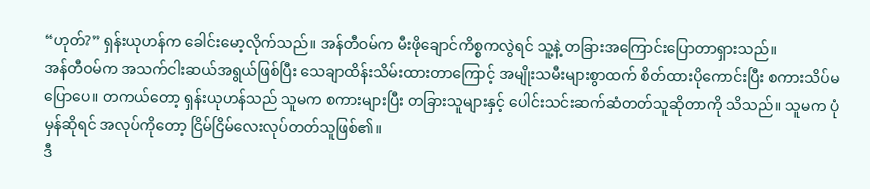“ဟုတ်?” ရှန်းယုဟန်က ခေါင်းမော့လိုက်သည်။ အန်တီဝမ်က မီးဖိုချောင်ကိစ္စကလွဲရင် သူ့နဲ့ တခြားအကြောင်းပြောတာရှားသည်။
အန်တီဝမ်က အသက်ငါးဆယ်အရွယ်ဖြစ်ပြီး သေချာထိန်းသိမ်းထားတာကြောင့် အမျိုးသမီးများစွာထက် စိတ်ထားပိုကောင်းပြီး စကားသိပ်မပြောပေ။ တကယ်တော့ ရှန်းယုဟန်သည် သူမက စကားများပြီး တခြားသူများနှင့် ပေါင်းသင်းဆက်ဆံတတ်သူဆိုတာကို သိသည်။ သူမက ပုံမှန်ဆိုရင် အလုပ်ကိုတော့ ငြိမ်ငြိမ်လေးလုပ်တတ်သူဖြစ်၏။
ဒီ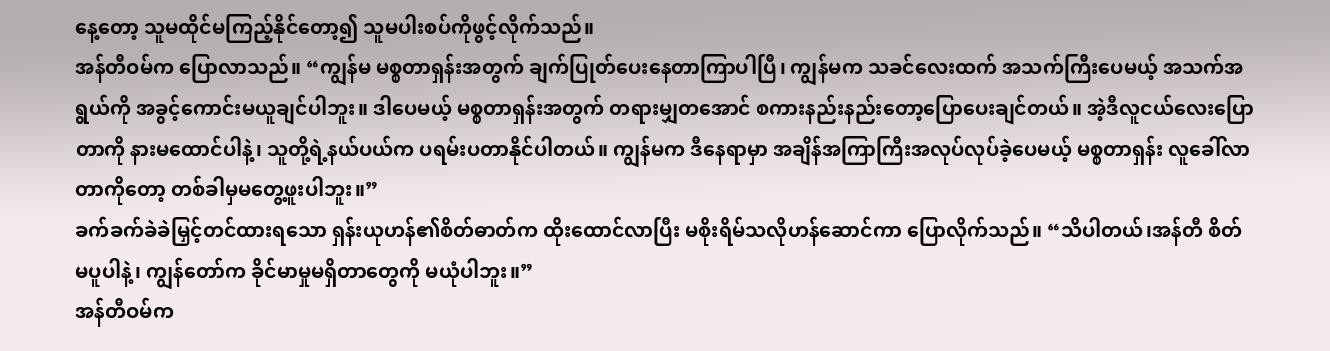နေ့တော့ သူမထိုင်မကြည့်နိုင်တော့၍ သူမပါးစပ်ကိုဖွင့်လိုက်သည်။
အန်တီဝမ်က ပြောလာသည်။ “ကျွန်မ မစ္စတာရှန်းအတွက် ချက်ပြုတ်ပေးနေတာကြာပါပြီ၊ ကျွန်မက သခင်လေးထက် အသက်ကြီးပေမယ့် အသက်အရွယ်ကို အခွင့်ကောင်းမယူချင်ပါဘူး။ ဒါပေမယ့် မစ္စတာရှန်းအတွက် တရားမျှတအောင် စကားနည်းနည်းတော့ပြောပေးချင်တယ်။ အဲ့ဒီလူငယ်လေးပြောတာကို နားမထောင်ပါနဲ့၊ သူတို့ရဲ့နယ်ပယ်က ပရမ်းပတာနိုင်ပါတယ်။ ကျွန်မက ဒီနေရာမှာ အချိန်အကြာကြီးအလုပ်လုပ်ခဲ့ပေမယ့် မစ္စတာရှန်း လူခေါ်လာတာကိုတော့ တစ်ခါမှမတွေ့ဖူးပါဘူး။”
ခက်ခက်ခဲခဲမြှင့်တင်ထားရသော ရှန်းယုဟန်၏စိတ်ဓာတ်က ထိုးထောင်လာပြီး မစိုးရိမ်သလိုဟန်ဆောင်ကာ ပြောလိုက်သည်။ “သိပါတယ်၊အန်တီ စိတ်မပူပါနဲ့၊ ကျွန်တော်က ခိုင်မာမှုမရှိတာတွေကို မယုံပါဘူး။”
အန်တီဝမ်က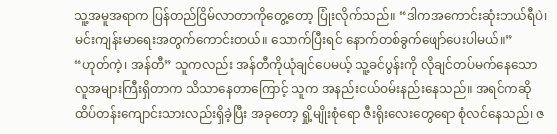သူ့အမူအရာက ပြန်တည်ငြိမ်လာတာကိုတွေ့တော့ ပြုံးလိုက်သည်။ “ဒါကအကောင်းဆုံးဘယ်ရီပဲ၊ မင်းကျန်းမာရေးအတွက်ကောင်းတယ်။ သောက်ပြီးရင် နောက်တစ်ခွက်ဖျော်ပေးပါမယ်။”
“ဟုတ်ကဲ့၊ အန်တီ” သူကလည်း အန်တီကိုယုံချင်ပေမယ့် သူ့ခင်ပွန်းကို လိုချင်တပ်မက်နေသော လူအများကြီးရှိတာက သိသာနေတာကြောင့် သူက အနည်းငယ်ဝမ်းနည်းနေသည်။ အရင်ကဆို ထိပ်တန်းကျောင်းသားလည်းရှိခဲ့ပြီး အခုတော့ ရှို့မျိုးစုံရော ဇီးရိုးလေးတွေရော စုံလင်နေသည်၊ ဇ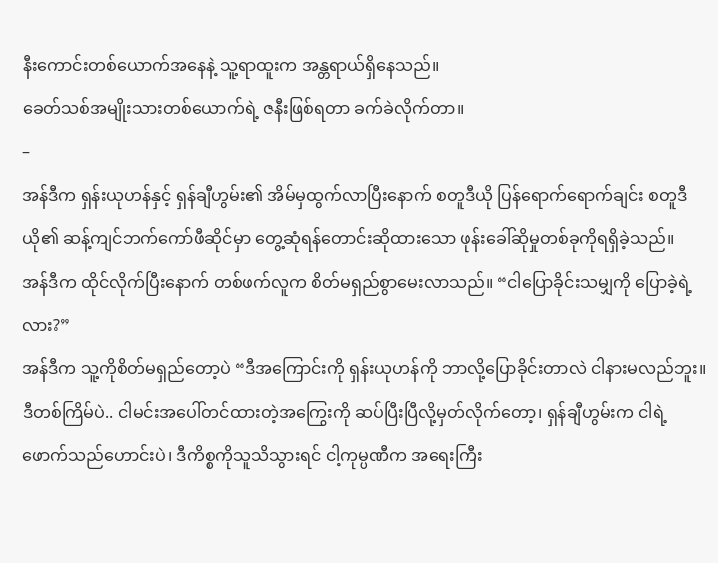နီးကောင်းတစ်ယောက်အနေနဲ့ သူ့ရာထူးက အန္တရာယ်ရှိနေသည်။
ခေတ်သစ်အမျိုးသားတစ်ယောက်ရဲ့ ဇနီးဖြစ်ရတာ ခက်ခဲလိုက်တာ။
–
အန်ဒီက ရှန်းယုဟန်နှင့် ရှန်ချီဟွမ်း၏ အိမ်မှထွက်လာပြီးနောက် စတူဒီယို ပြန်ရောက်ရောက်ချင်း စတူဒီယို၏ ဆန့်ကျင်ဘက်ကော်ဖီဆိုင်မှာ တွေ့ဆုံရန်တောင်းဆိုထားသော ဖုန်းခေါ်ဆိုမှုတစ်ခုကိုရရှိခဲ့သည်။
အန်ဒီက ထိုင်လိုက်ပြီးနောက် တစ်ဖက်လူက စိတ်မရှည်စွာမေးလာသည်။ “ငါပြောခိုင်းသမျှကို ပြောခဲ့ရဲ့လား?”
အန်ဒီက သူ့ကိုစိတ်မရှည်တော့ပဲ “ဒီအကြောင်းကို ရှန်းယုဟန်ကို ဘာလို့ပြောခိုင်းတာလဲ ငါနားမလည်ဘူး။ ဒီတစ်ကြိမ်ပဲ.. ငါမင်းအပေါ်တင်ထားတဲ့အကြွေးကို ဆပ်ပြီးပြီလို့မှတ်လိုက်တော့၊ ရှန်ချီဟွမ်းက ငါရဲ့ဖောက်သည်ဟောင်းပဲ၊ ဒီကိစ္စကိုသူသိသွားရင် ငါ့ကုမ္ပဏီက အရေးကြီး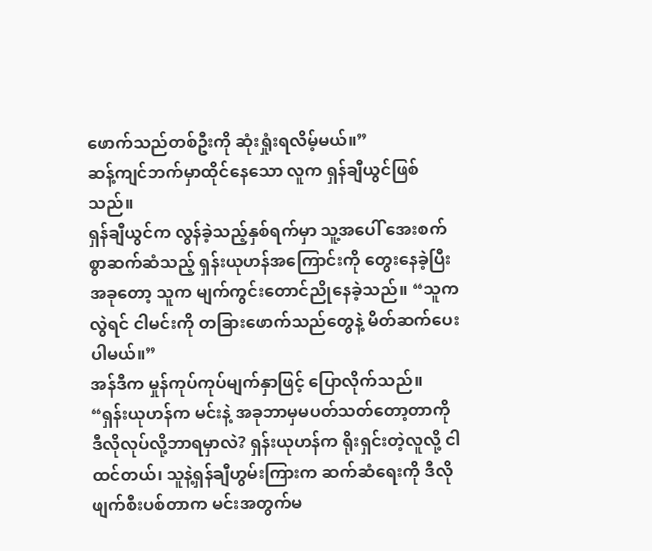ဖောက်သည်တစ်ဦးကို ဆုံးရှုံးရလိမ့်မယ်။”
ဆန့်ကျင်ဘက်မှာထိုင်နေသော လူက ရှန်ချီယွင်ဖြစ်သည်။
ရှန်ချီယွင်က လွန်ခဲ့သည့်နှစ်ရက်မှာ သူ့အပေါ် အေးစက်စွာဆက်ဆံသည့် ရှန်းယုဟန်အကြောင်းကို တွေးနေခဲ့ပြီး အခုတော့ သူက မျက်ကွင်းတောင်ညိုနေခဲ့သည်။ “သူကလွဲရင် ငါမင်းကို တခြားဖောက်သည်တွေနဲ့ မိတ်ဆက်ပေးပါမယ်။”
အန်ဒီက မှုန်ကုပ်ကုပ်မျက်နှာဖြင့် ပြောလိုက်သည်။ “ရှန်းယုဟန်က မင်းနဲ့ အခုဘာမှမပတ်သတ်တော့တာကို ဒီလိုလုပ်လို့ဘာရမှာလဲ? ရှန်းယုဟန်က ရိုးရှင်းတဲ့လူလို့ ငါထင်တယ်၊ သူနဲ့ရှန်ချီဟွမ်းကြားက ဆက်ဆံရေးကို ဒီလိုဖျက်စီးပစ်တာက မင်းအတွက်မ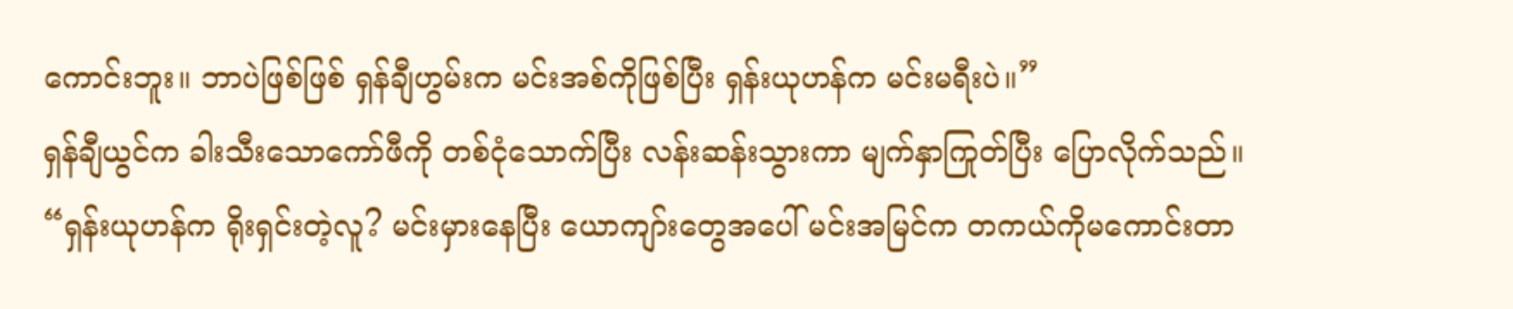ကောင်းဘူး။ ဘာပဲဖြစ်ဖြစ် ရှန်ချီဟွမ်းက မင်းအစ်ကိုဖြစ်ပြီး ရှန်းယုဟန်က မင်းမရီးပဲ။”
ရှန်ချီယွင်က ခါးသီးသောကော်ဖီကို တစ်ငုံသောက်ပြီး လန်းဆန်းသွားကာ မျက်နှာကြုတ်ပြီး ပြောလိုက်သည်။ “ရှန်းယုဟန်က ရိုးရှင်းတဲ့လူ? မင်းမှားနေပြီး ယောကျာ်းတွေအပေါ် မင်းအမြင်က တကယ်ကိုမကောင်းတာ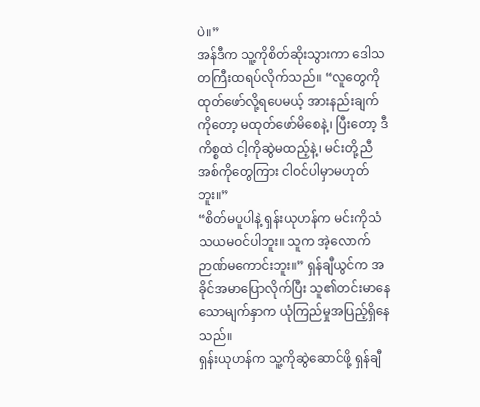ပဲ။”
အန်ဒီက သူ့ကိုစိတ်ဆိုးသွားကာ ဒေါသတကြီးထရပ်လိုက်သည်။ “လူတွေကိုထုတ်ဖော်လို့ရပေမယ့် အားနည်းချက်ကိုတော့ မထုတ်ဖော်မိစေနဲ့၊ ပြီးတော့ ဒီကိစ္စထဲ ငါ့ကိုဆွဲမထည့်နဲ့၊ မင်းတို့ညီအစ်ကိုတွေကြား ငါဝင်ပါမှာမဟုတ်ဘူး။”
“စိတ်မပူပါနဲ့ ရှန်းယုဟန်က မင်းကိုသံသယမဝင်ပါဘူး။ သူက အဲ့လောက်ဉာဏ်မကောင်းဘူး။” ရှန်ချီယွင်က အခိုင်အမာပြောလိုက်ပြီး သူ၏တင်းမာနေသောမျက်နှာက ယုံကြည်မှုအပြည့်ရှိနေသည်။
ရှန်းယုဟန်က သူ့ကိုဆွဲဆောင်ဖို့ ရှန်ချီ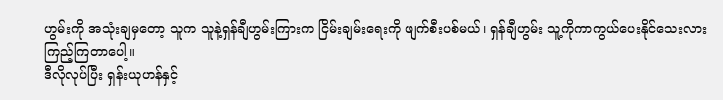ဟွမ်းကို အသုံးချမှတော့ သူက သူနဲ့ရှန်ချီဟွမ်းကြားက ငြိမ်းချမ်းရေးကို ဖျက်စီးပစ်မယ်၊ ရှန်ချီဟွမ်း သူ့ကိုကာကွယ်ပေးနိုင်သေးလား ကြည့်ကြတာပေါ့။
ဒီလိုလုပ်ပြီး ရှန်းယုဟန်နှင့်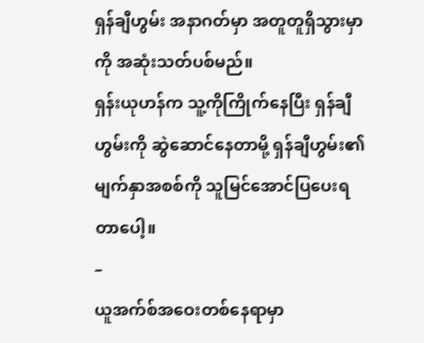ရှန်ချီဟွမ်း အနာဂတ်မှာ အတူတူရှိသွားမှာကို အဆုံးသတ်ပစ်မည်။
ရှန်းယုဟန်က သူ့ကိုကြိုက်နေပြီး ရှန်ချီဟွမ်းကို ဆွဲဆောင်နေတာမို့ ရှန်ချီဟွမ်း၏ မျက်နှာအစစ်ကို သူမြင်အောင်ပြပေးရတာပေါ့။
–
ယူအက်စ်အဝေးတစ်နေရာမှာ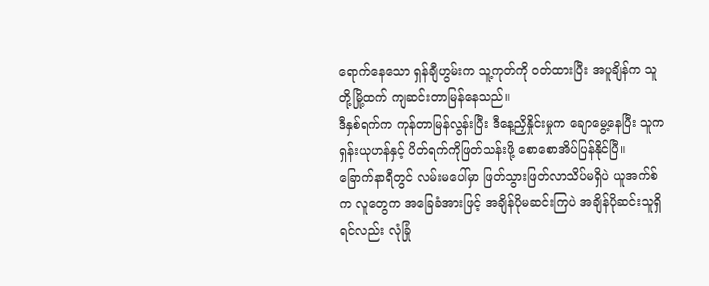ရောက်နေသော ရှန်ချီဟွမ်းက သူ့ကုတ်ကို ဝတ်ထားပြီး အပူချိန်က သူတို့မြို့ထက် ကျဆင်းတာမြန်နေသည်။
ဒီနှစ်ရက်က ကုန်တာမြန်လွန်းပြီး ဒီနေ့ညှိနှိုင်းမှုက ချောမွေ့နေပြီး သူက ရှန်းယုဟန်နှင့် ပိတ်ရက်ကိုဖြတ်သန်းဖို့ စောစောအိပ်ပြန်နိုင်ပြီ။
ခြောက်နာရီတွင် လမ်းမပေါ်မှာ ဖြတ်သွားဖြတ်လာသိပ်မရှိပဲ ယူအက်စ်က လူတွေက အခြေခံအားဖြင့် အချိန်ပိုမဆင်းကြပဲ အချိန်ပိုဆင်းသူရှိရင်လည်း လုံခြုံ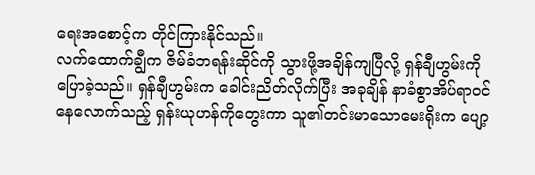ရေးအစောင့်က တိုင်ကြားနိုင်သည်။
လက်ထောက်ချွီက ဇိမ်ခံဘရန်းဆိုင်ကို သွားဖို့အချိန်ကျပြီလို့ ရှန်ချီဟွမ်းကို ပြောခဲ့သည်။ ရှန်ချီဟွမ်းက ခေါင်းညိတ်လိုက်ပြီး အခုချိန် နာခံစွာအိပ်ရာဝင်နေလောက်သည့် ရှန်းယုဟန်ကိုတွေးကာ သူ၏တင်းမာသောမေးရိုးက ပျော့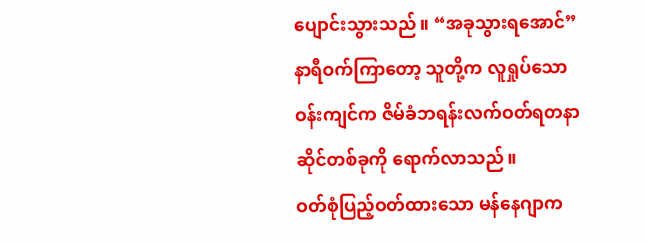ပျောင်းသွားသည်။ “အခုသွားရအောင်”
နာရီဝက်ကြာတော့ သူတို့က လူရှုပ်သောဝန်းကျင်က ဇိမ်ခံဘရန်းလက်ဝတ်ရတနာဆိုင်တစ်ခုကို ရောက်လာသည်။
ဝတ်စုံပြည့်ဝတ်ထားသော မန်နေဂျာက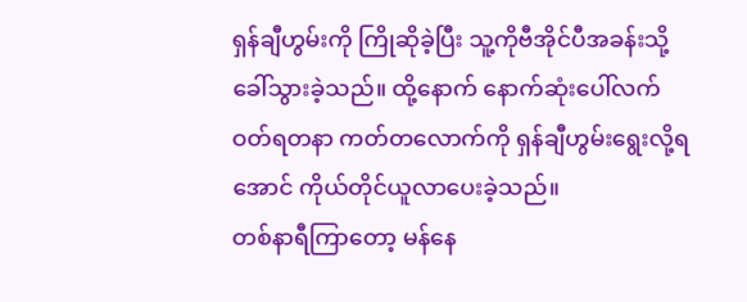ရှန်ချီဟွမ်းကို ကြိုဆိုခဲ့ပြီး သူ့ကိုဗီအိုင်ပီအခန်းသို့ ခေါ်သွားခဲ့သည်။ ထို့နောက် နောက်ဆုံးပေါ်လက်ဝတ်ရတနာ ကတ်တလောက်ကို ရှန်ချီဟွမ်းရွေးလို့ရအောင် ကိုယ်တိုင်ယူလာပေးခဲ့သည်။
တစ်နာရီကြာတော့ မန်နေ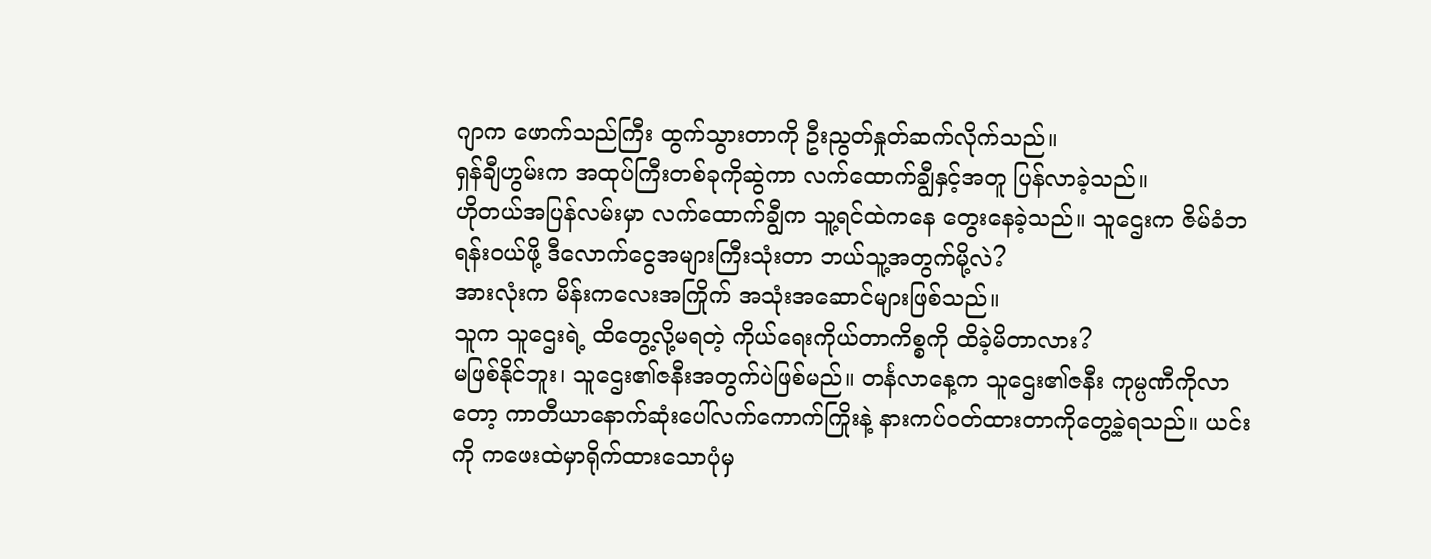ဂျာက ဖောက်သည်ကြီး ထွက်သွားတာကို ဦးညွတ်နှုတ်ဆက်လိုက်သည်။
ရှန်ချီဟွမ်းက အထုပ်ကြီးတစ်ခုကိုဆွဲကာ လက်ထောက်ချွီနှင့်အတူ ပြန်လာခဲ့သည်။
ဟိုတယ်အပြန်လမ်းမှာ လက်ထောက်ချွီက သူ့ရင်ထဲကနေ တွေးနေခဲ့သည်။ သူဌေးက ဇိမ်ခံဘရန်းဝယ်ဖို့ ဒီလောက်ငွေအများကြီးသုံးတာ ဘယ်သူ့အတွက်မို့လဲ?
အားလုံးက မိန်းကလေးအကြိုက် အသုံးအဆောင်များဖြစ်သည်။
သူက သူဌေးရဲ့ ထိတွေ့လို့မရတဲ့ ကိုယ်ရေးကိုယ်တာကိစ္စကို ထိခဲ့မိတာလား?
မဖြစ်နိုင်ဘူး၊ သူဌေး၏ဇနီးအတွက်ပဲဖြစ်မည်။ တင်္နလာနေ့က သူဌေး၏ဇနီး ကုမ္ပဏီကိုလာတော့ ကာတီယာနောက်ဆုံးပေါ်လက်ကောက်ကြိုးနဲ့ နားကပ်ဝတ်ထားတာကိုတွေ့ခဲ့ရသည်။ ယင်းကို ကဖေးထဲမှာရိုက်ထားသောပုံမှ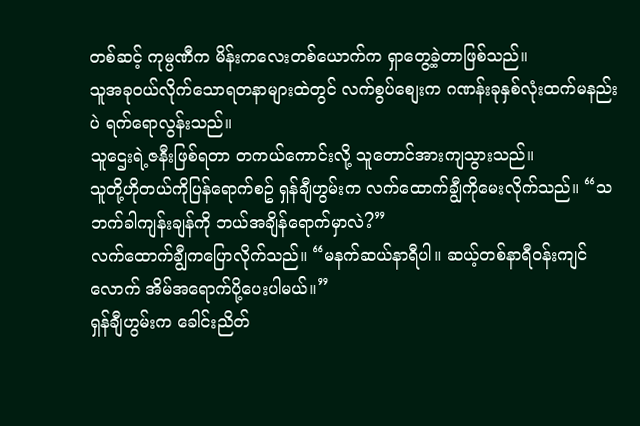တစ်ဆင့် ကုမ္ပဏီက မိန်းကလေးတစ်ယောက်က ရှာတွေ့ခဲ့တာဖြစ်သည်။
သူအခုဝယ်လိုက်သောရတနာများထဲတွင် လက်စွပ်စျေးက ဂဏန်းခုနှစ်လုံးထက်မနည်းပဲ ရက်ရောလွန်းသည်။
သူဌေးရဲ့ဇနီးဖြစ်ရတာ တကယ်ကောင်းလို့ သူတောင်အားကျသွားသည်။
သူတို့ဟိုတယ်ကိုပြန်ရောက်စဥ် ရှန်ချီဟွမ်းက လက်ထောက်ချွီကိုမေးလိုက်သည်။ “သဘက်ခါကျန်းချန်ကို ဘယ်အချိန်ရောက်မှာလဲ?”
လက်ထောက်ချွီကပြောလိုက်သည်။ “မနက်ဆယ်နာရီပါ။ ဆယ့်တစ်နာရီဝန်းကျင်လောက် အိမ်အရောက်ပို့ပေးပါမယ်။”
ရှန်ချီဟွမ်းက ခေါင်းညိတ်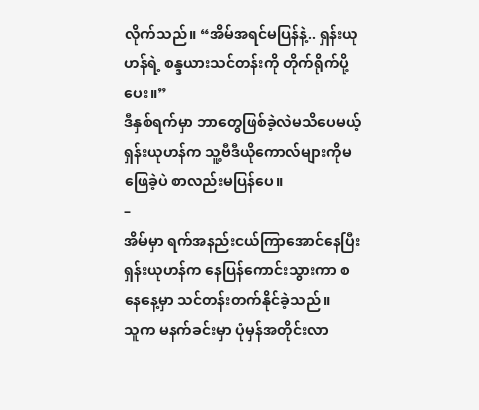လိုက်သည်။ “အိမ်အရင်မပြန်နဲ့.. ရှန်းယုဟန်ရဲ့ စန္ဒယားသင်တန်းကို တိုက်ရိုက်ပို့ပေး။”
ဒီနှစ်ရက်မှာ ဘာတွေဖြစ်ခဲ့လဲမသိပေမယ့် ရှန်းယုဟန်က သူ့ဗီဒီယိုကောလ်များကိုမဖြေခဲ့ပဲ စာလည်းမပြန်ပေ။
–
အိမ်မှာ ရက်အနည်းငယ်ကြာအောင်နေပြီး ရှန်းယုဟန်က နေပြန်ကောင်းသွားကာ စနေနေ့မှာ သင်တန်းတက်နိုင်ခဲ့သည်။
သူက မနက်ခင်းမှာ ပုံမှန်အတိုင်းလာ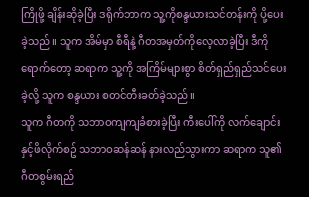ကြိုဖို့ ချိန်းဆိုခဲ့ပြီး ဒရိုက်ဘာက သူ့ကိုစန္ဒယားသင်တန်းကို ပို့ပေးခဲ့သည်။ သူက အိမ်မှာ စီရီနဲ့ ဂီတအမှတ်ကိုလေ့လာခဲ့ပြီး ဒီကိုရောက်တော့ ဆရာက သူ့ကို အကြိမ်များစွာ စိတ်ရှည်ရှည်သင်ပေးခဲ့လို့ သူက စန္ဒယား စတင်တီးခတ်ခဲ့သည်။
သူက ဂီတကို သဘာဝကျကျခံစားခဲ့ပြီး ကီးပေါ်ကို လက်ချောင်းနှင့်ဖိလိုက်စဥ် သဘာဝဆန်ဆန် နားလည်သွားကာ ဆရာက သူ၏ ဂီတစွမ်းရည်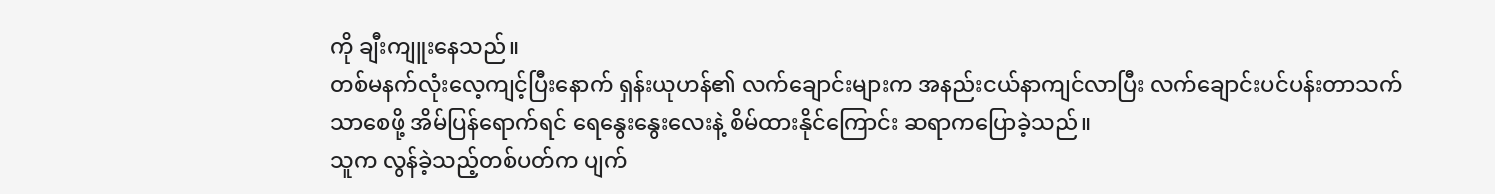ကို ချီးကျူးနေသည်။
တစ်မနက်လုံးလေ့ကျင့်ပြီးနောက် ရှန်းယုဟန်၏ လက်ချောင်းများက အနည်းငယ်နာကျင်လာပြီး လက်ချောင်းပင်ပန်းတာသက်သာစေဖို့ အိမ်ပြန်ရောက်ရင် ရေနွေးနွေးလေးနဲ့ စိမ်ထားနိုင်ကြောင်း ဆရာကပြောခဲ့သည်။
သူက လွန်ခဲ့သည့်တစ်ပတ်က ပျက်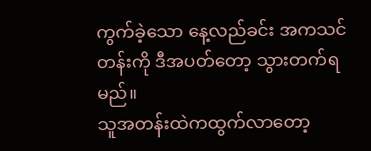ကွက်ခဲ့သော နေ့လည်ခင်း အကသင်တန်းကို ဒီအပတ်တော့ သွားတက်ရမည်။
သူအတန်းထဲကထွက်လာတော့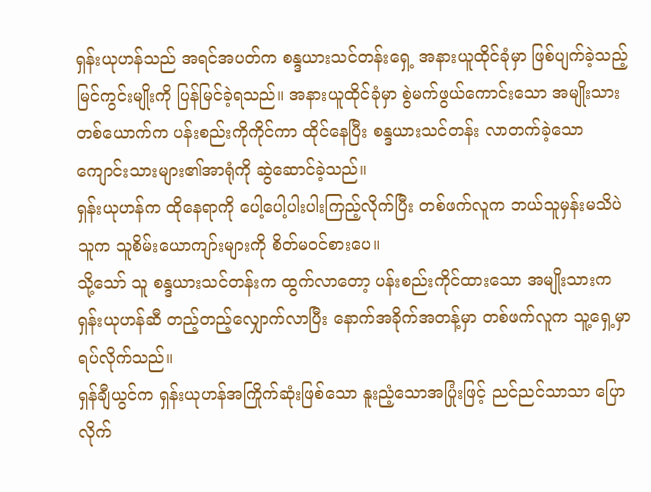ရှန်းယုဟန်သည် အရင်အပတ်က စန္ဒယားသင်တန်းရှေ့ အနားယူထိုင်ခုံမှာ ဖြစ်ပျက်ခဲ့သည့်မြင်ကွင်းမျိုးကို ပြန်မြင်ခဲ့ရသည်။ အနားယူထိုင်ခုံမှာ စွဲမက်ဖွယ်ကောင်းသော အမျိုးသားတစ်ယောက်က ပန်းစည်းကိုကိုင်ကာ ထိုင်နေပြီး စန္ဒယားသင်တန်း လာတက်ခဲ့သော ကျောင်းသားများ၏အာရုံကို ဆွဲဆောင်ခဲ့သည်။
ရှန်းယုဟန်က ထိုနေရာကို ပေါ့ပေါ့ပါးပါးကြည့်လိုက်ပြီး တစ်ဖက်လူက ဘယ်သူမှန်းမသိပဲ သူက သူစိမ်းယောကျာ်းများကို စိတ်မဝင်စားပေ။
သို့သော် သူ စန္ဒယားသင်တန်းက ထွက်လာတော့ ပန်းစည်းကိုင်ထားသော အမျိုးသားက ရှန်းယုဟန်ဆီ တည့်တည့်လျှောက်လာပြီး နောက်အခိုက်အတန့်မှာ တစ်ဖက်လူက သူ့ရှေ့မှာရပ်လိုက်သည်။
ရှန်ချီယွင်က ရှန်းယုဟန်အကြိုက်ဆုံးဖြစ်သော နူးညံ့သောအပြုံးဖြင့် ညင်ညင်သာသာ ပြောလိုက်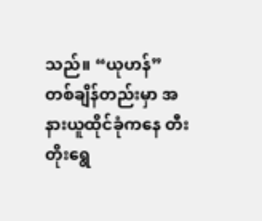သည်။ “ယုဟန်”
တစ်ချိန်တည်းမှာ အနားယူထိုင်ခုံကနေ တီးတိုးရွေ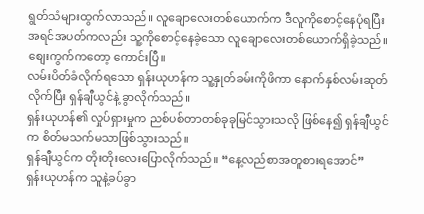ရွတ်သံများထွက်လာသည်။ လူချောလေးတစ်ယောက်က ဒီလူကိုစောင့်နေပုံရပြီး အရင်အပတ်ကလည်း သူ့ကိုစောင့်နေခဲ့သော လူချောလေးတစ်ယောက်ရှိခဲ့သည်။ စျေးကွက်ကတော့ ကောင်းပြီ။
လမ်းပိတ်ခံလိုက်ရသော ရှန်းယုဟန်က သူ့နှုတ်ခမ်းကိုဖိကာ နောက်နှစ်လမ်းဆုတ်လိုက်ပြီး ရှန်ချီယွင်နဲ့ ခွာလိုက်သည်။
ရှန်းယုဟန်၏ လှုပ်ရှားမှုက ညစ်ပစ်တာတစ်ခုခုမြင်သွားသလို ဖြစ်နေ၍ ရှန်ချီယွင်က စိတ်မသက်မသာဖြစ်သွားသည်။
ရှန်ချီယွင်က တိုးတိုးလေးပြောလိုက်သည်။ “နေ့လည်စာအတူစားရအောင်”
ရှန်းယုဟန်က သူနဲ့ခပ်ခွာ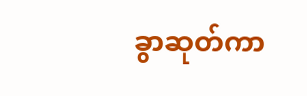ခွာဆုတ်ကာ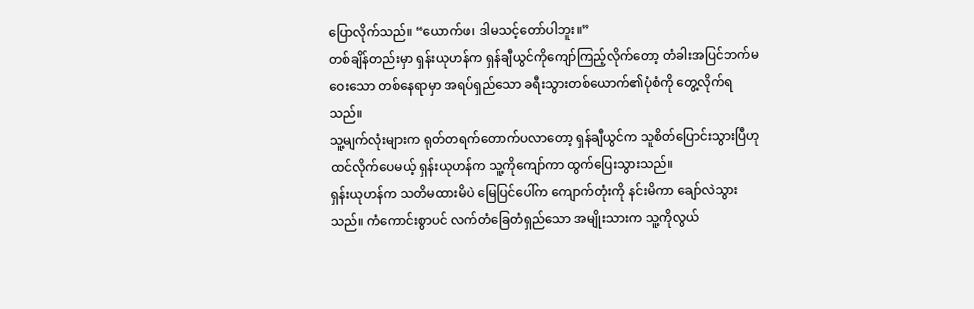ပြောလိုက်သည်။ “ယောက်ဖ၊ ဒါမသင့်တော်ပါဘူး။”
တစ်ချိန်တည်းမှာ ရှန်းယုဟန်က ရှန်ချီယွင်ကိုကျော်ကြည့်လိုက်တော့ တံခါးအပြင်ဘက်မဝေးသော တစ်နေရာမှာ အရပ်ရှည်သော ခရီးသွားတစ်ယောက်၏ပုံစံကို တွေ့လိုက်ရသည်။
သူ့မျက်လုံးများက ရုတ်တရက်တောက်ပလာတော့ ရှန်ချီယွင်က သူစိတ်ပြောင်းသွားပြီဟု ထင်လိုက်ပေမယ့် ရှန်းယုဟန်က သူ့ကိုကျော်ကာ ထွက်ပြေးသွားသည်။
ရှန်းယုဟန်က သတိမထားမိပဲ မြေပြင်ပေါ်က ကျောက်တုံးကို နင်းမိကာ ချော်လဲသွားသည်။ ကံကောင်းစွာပင် လက်တံခြေတံရှည်သော အမျိုးသားက သူ့ကိုလွယ်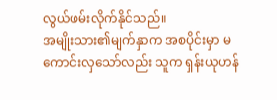လွယ်ဖမ်းလိုက်နိုင်သည်။
အမျိုးသား၏မျက်နှာက အစပိုင်းမှာ မကောင်းလှသော်လည်း သူက ရှန်းယုဟန်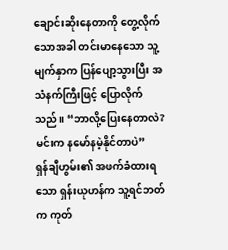ချောင်းဆိုးနေတာကို တွေ့လိုက်သောအခါ တင်းမာနေသော သူ့မျက်နှာက ပြန်ပျော့သွားပြီး အသံနက်ကြီးဖြင့် ပြောလိုက်သည်။ “ဘာလို့ပြေးနေတာလဲ? မင်းက နမော်နမဲ့နိုင်တာပဲ”
ရှန်ချီဟွမ်း၏ အဖက်ခံထားရသော ရှန်းယုဟန်က သူ့ရင်ဘတ်က ကုတ်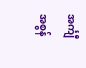အင်္ကျီအစွန်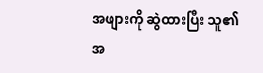အဖျားကို ဆွဲထားပြီး သူ၏အ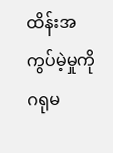ထိန်းအကွပ်မဲ့မှုကို ဂရုမ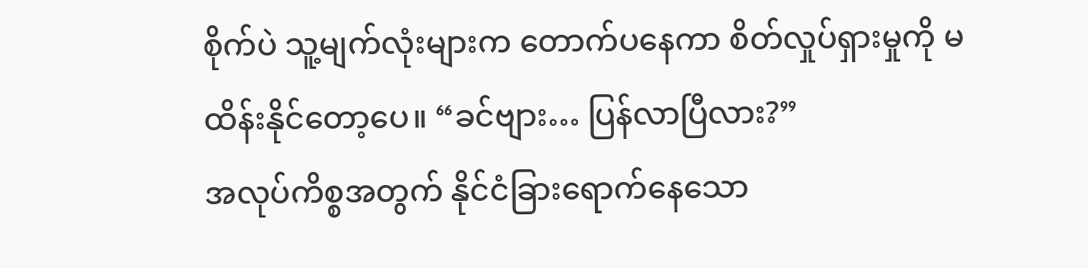စိုက်ပဲ သူ့မျက်လုံးများက တောက်ပနေကာ စိတ်လှုပ်ရှားမှုကို မထိန်းနိုင်တော့ပေ။ “ခင်ဗျား… ပြန်လာပြီလား?”
အလုပ်ကိစ္စအတွက် နိုင်ငံခြားရောက်နေသော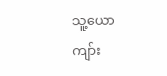သူ့ယောကျာ်း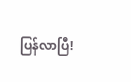ပြန်လာပြီ!